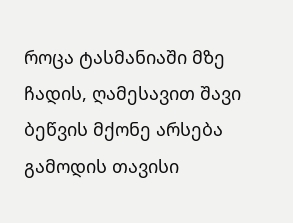როცა ტასმანიაში მზე ჩადის, ღამესავით შავი ბეწვის მქონე არსება გამოდის თავისი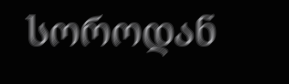სოროდან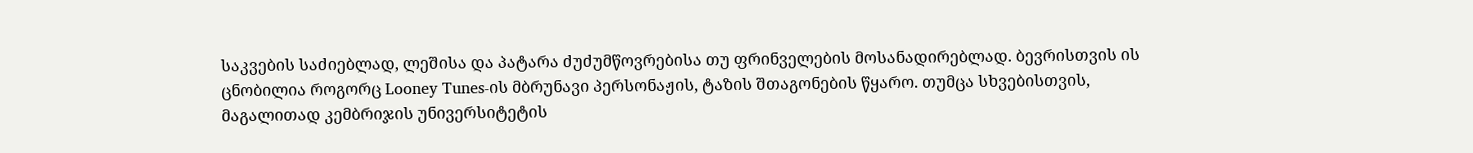საკვების საძიებლად, ლეშისა და პატარა ძუძუმწოვრებისა თუ ფრინველების მოსანადირებლად. ბევრისთვის ის ცნობილია როგორც Looney Tunes-ის მბრუნავი პერსონაჟის, ტაზის შთაგონების წყარო. თუმცა სხვებისთვის, მაგალითად კემბრიჯის უნივერსიტეტის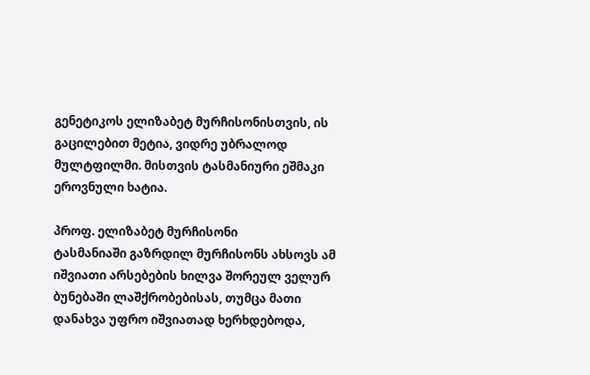გენეტიკოს ელიზაბეტ მურჩისონისთვის, ის გაცილებით მეტია, ვიდრე უბრალოდ მულტფილმი. მისთვის ტასმანიური ეშმაკი ეროვნული ხატია.

პროფ. ელიზაბეტ მურჩისონი
ტასმანიაში გაზრდილ მურჩისონს ახსოვს ამ იშვიათი არსებების ხილვა შორეულ ველურ ბუნებაში ლაშქრობებისას, თუმცა მათი დანახვა უფრო იშვიათად ხერხდებოდა,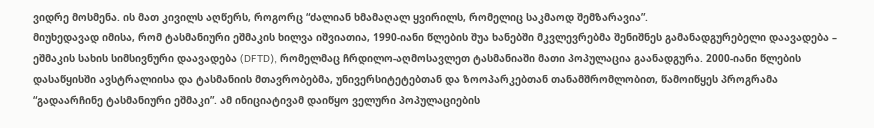ვიდრე მოსმენა. ის მათ კივილს აღწერს, როგორც “ძალიან ხმამაღალ ყვირილს, რომელიც საკმაოდ შემზარავია”.
მიუხედავად იმისა, რომ ტასმანიური ეშმაკის ხილვა იშვიათია, 1990-იანი წლების შუა ხანებში მკვლევრებმა შენიშნეს გამანადგურებელი დაავადება – ეშმაკის სახის სიმსივნური დაავადება (DFTD), რომელმაც ჩრდილო-აღმოსავლეთ ტასმანიაში მათი პოპულაცია გაანადგურა. 2000-იანი წლების დასაწყისში ავსტრალიისა და ტასმანიის მთავრობებმა, უნივერსიტეტებთან და ზოოპარკებთან თანამშრომლობით, წამოიწყეს პროგრამა “გადაარჩინე ტასმანიური ეშმაკი”. ამ ინიციატივამ დაიწყო ველური პოპულაციების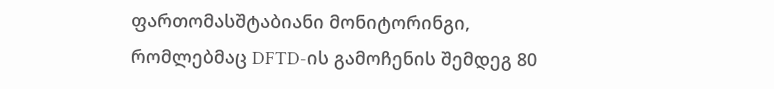ფართომასშტაბიანი მონიტორინგი, რომლებმაც DFTD-ის გამოჩენის შემდეგ 80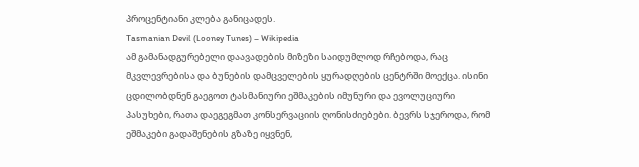პროცენტიანი კლება განიცადეს.
Tasmanian Devil (Looney Tunes) – Wikipedia
ამ გამანადგურებელი დაავადების მიზეზი საიდუმლოდ რჩებოდა, რაც მკვლევრებისა და ბუნების დამცველების ყურადღების ცენტრში მოექცა. ისინი ცდილობდნენ გაეგოთ ტასმანიური ეშმაკების იმუნური და ევოლუციური პასუხები, რათა დაეგეგმათ კონსერვაციის ღონისძიებები. ბევრს სჯეროდა, რომ ეშმაკები გადაშენების გზაზე იყვნენ,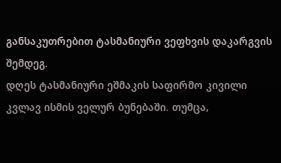განსაკუთრებით ტასმანიური ვეფხვის დაკარგვის შემდეგ.
დღეს ტასმანიური ეშმაკის საფირმო კივილი კვლავ ისმის ველურ ბუნებაში. თუმცა,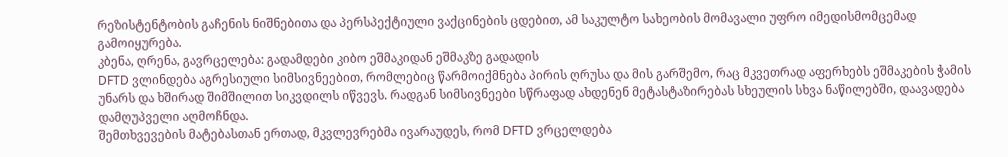რეზისტენტობის გაჩენის ნიშნებითა და პერსპექტიული ვაქცინების ცდებით, ამ საკულტო სახეობის მომავალი უფრო იმედისმომცემად გამოიყურება.
კბენა, ღრენა, გავრცელება: გადამდები კიბო ეშმაკიდან ეშმაკზე გადადის
DFTD ვლინდება აგრესიული სიმსივნეებით, რომლებიც წარმოიქმნება პირის ღრუსა და მის გარშემო, რაც მკვეთრად აფერხებს ეშმაკების ჭამის უნარს და ხშირად შიმშილით სიკვდილს იწვევს. რადგან სიმსივნეები სწრაფად ახდენენ მეტასტაზირებას სხეულის სხვა ნაწილებში, დაავადება დამღუპველი აღმოჩნდა.
შემთხვევების მატებასთან ერთად, მკვლევრებმა ივარაუდეს, რომ DFTD ვრცელდება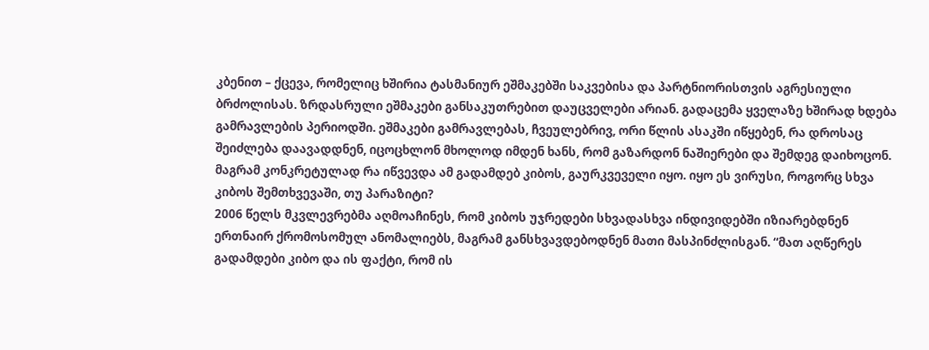კბენით – ქცევა, რომელიც ხშირია ტასმანიურ ეშმაკებში საკვებისა და პარტნიორისთვის აგრესიული ბრძოლისას. ზრდასრული ეშმაკები განსაკუთრებით დაუცველები არიან. გადაცემა ყველაზე ხშირად ხდება გამრავლების პერიოდში. ეშმაკები გამრავლებას, ჩვეულებრივ, ორი წლის ასაკში იწყებენ, რა დროსაც შეიძლება დაავადდნენ, იცოცხლონ მხოლოდ იმდენ ხანს, რომ გაზარდონ ნაშიერები და შემდეგ დაიხოცონ. მაგრამ კონკრეტულად რა იწვევდა ამ გადამდებ კიბოს, გაურკვეველი იყო. იყო ეს ვირუსი, როგორც სხვა კიბოს შემთხვევაში, თუ პარაზიტი?
2006 წელს მკვლევრებმა აღმოაჩინეს, რომ კიბოს უჯრედები სხვადასხვა ინდივიდებში იზიარებდნენ ერთნაირ ქრომოსომულ ანომალიებს, მაგრამ განსხვავდებოდნენ მათი მასპინძლისგან. “მათ აღწერეს გადამდები კიბო და ის ფაქტი, რომ ის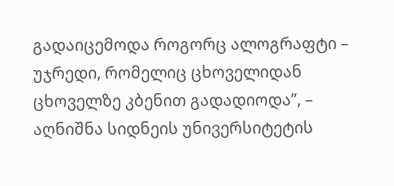გადაიცემოდა როგორც ალოგრაფტი – უჯრედი, რომელიც ცხოველიდან ცხოველზე კბენით გადადიოდა”, – აღნიშნა სიდნეის უნივერსიტეტის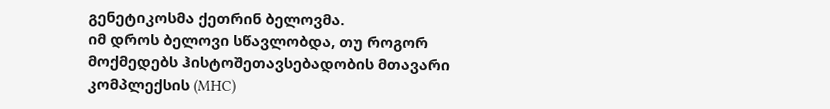გენეტიკოსმა ქეთრინ ბელოვმა.
იმ დროს ბელოვი სწავლობდა, თუ როგორ მოქმედებს ჰისტოშეთავსებადობის მთავარი კომპლექსის (MHC)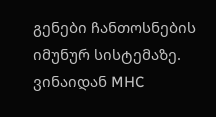გენები ჩანთოსნების იმუნურ სისტემაზე. ვინაიდან MHC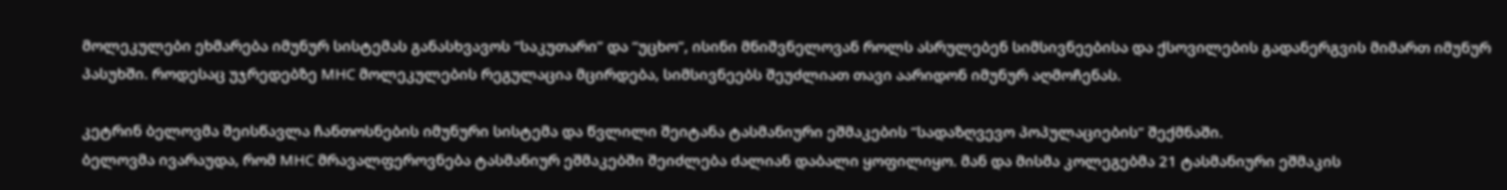მოლეკულები ეხმარება იმუნურ სისტემას განასხვავოს “საკუთარი” და “უცხო”, ისინი მნიშვნელოვან როლს ასრულებენ სიმსივნეებისა და ქსოვილების გადანერგვის მიმართ იმუნურ პასუხში. როდესაც უჯრედებზე MHC მოლეკულების რეგულაცია მცირდება, სიმსივნეებს შეუძლიათ თავი აარიდონ იმუნურ აღმოჩენას.

კეტრინ ბელოვმა შეისწავლა ჩანთოსნების იმუნური სისტემა და წვლილი შეიტანა ტასმანიური ეშმაკების “სადაზღვევო პოპულაციების“ შექმნაში.
ბელოვმა ივარაუდა, რომ MHC მრავალფეროვნება ტასმანიურ ეშმაკებში შეიძლება ძალიან დაბალი ყოფილიყო. მან და მისმა კოლეგებმა 21 ტასმანიური ეშმაკის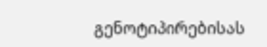გენოტიპირებისას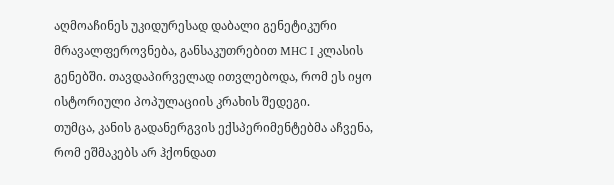აღმოაჩინეს უკიდურესად დაბალი გენეტიკური მრავალფეროვნება, განსაკუთრებით MHC I კლასის გენებში. თავდაპირველად ითვლებოდა, რომ ეს იყო ისტორიული პოპულაციის კრახის შედეგი.
თუმცა, კანის გადანერგვის ექსპერიმენტებმა აჩვენა, რომ ეშმაკებს არ ჰქონდათ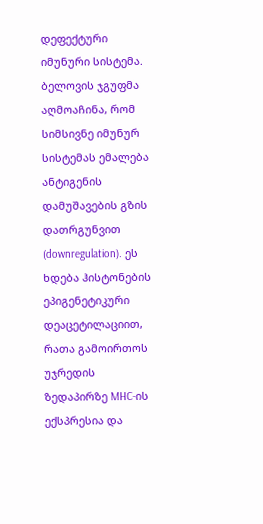დეფექტური იმუნური სისტემა. ბელოვის ჯგუფმა აღმოაჩინა, რომ სიმსივნე იმუნურ სისტემას ემალება ანტიგენის დამუშავების გზის დათრგუნვით (downregulation). ეს ხდება ჰისტონების ეპიგენეტიკური დეაცეტილაციით, რათა გამოირთოს უჯრედის ზედაპირზე MHC-ის ექსპრესია და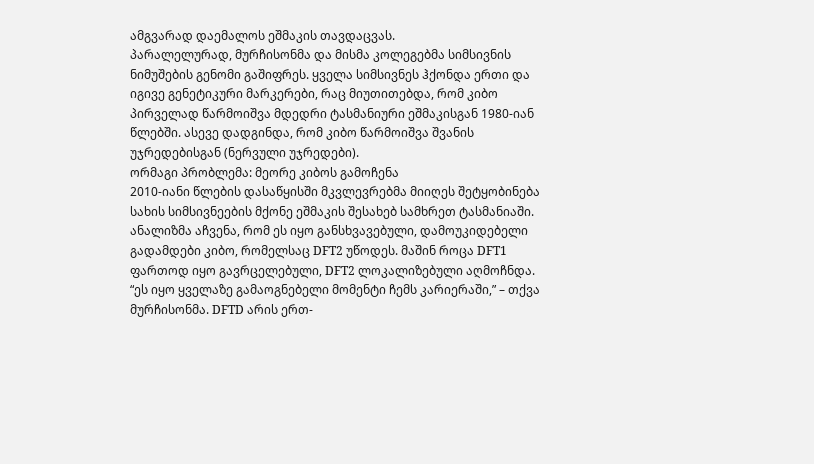ამგვარად დაემალოს ეშმაკის თავდაცვას.
პარალელურად, მურჩისონმა და მისმა კოლეგებმა სიმსივნის ნიმუშების გენომი გაშიფრეს. ყველა სიმსივნეს ჰქონდა ერთი და იგივე გენეტიკური მარკერები, რაც მიუთითებდა, რომ კიბო პირველად წარმოიშვა მდედრი ტასმანიური ეშმაკისგან 1980-იან წლებში. ასევე დადგინდა, რომ კიბო წარმოიშვა შვანის უჯრედებისგან (ნერვული უჯრედები).
ორმაგი პრობლემა: მეორე კიბოს გამოჩენა
2010-იანი წლების დასაწყისში მკვლევრებმა მიიღეს შეტყობინება სახის სიმსივნეების მქონე ეშმაკის შესახებ სამხრეთ ტასმანიაში. ანალიზმა აჩვენა, რომ ეს იყო განსხვავებული, დამოუკიდებელი გადამდები კიბო, რომელსაც DFT2 უწოდეს. მაშინ როცა DFT1 ფართოდ იყო გავრცელებული, DFT2 ლოკალიზებული აღმოჩნდა.
“ეს იყო ყველაზე გამაოგნებელი მომენტი ჩემს კარიერაში,” – თქვა მურჩისონმა. DFTD არის ერთ-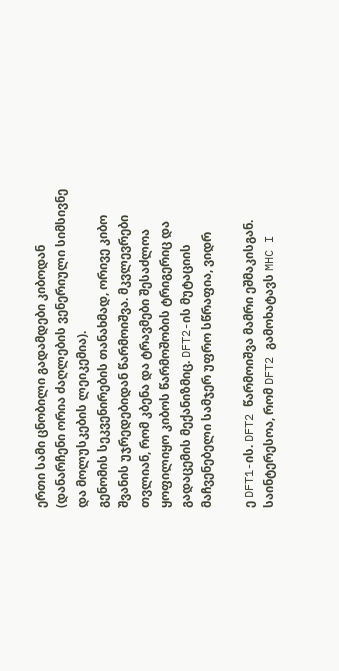ერთი სამი ცნობილი გადამდები კიბოდან (დანარჩენი ორია ძაღლების ვენერიული სიმსივნე და მოლუსკების ლეიკემია).
გენომის სეკვენირების თანახმად, ორივე კიბო შვანის უჯრედებიდან წარმოიშვა. მკვლევრები თვლიან, რომ კბენა და ტრავმები შესაძლოა ყოფილიყო კიბოს წარმოშობის ტრიგერიც და გადაცემის მექანიზმიც. DFT2-ის მუტაციის მაჩვენებელი სამჯერ უფრო სწრაფია, ვიდრ

ე DFT1-ის. DFT2 წარმოიშვა მამრი ეშმაკისგან. საინტერესოა, რომ DFT2 გამოხატავს MHC I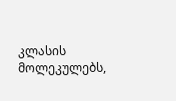კლასის მოლეკულებს,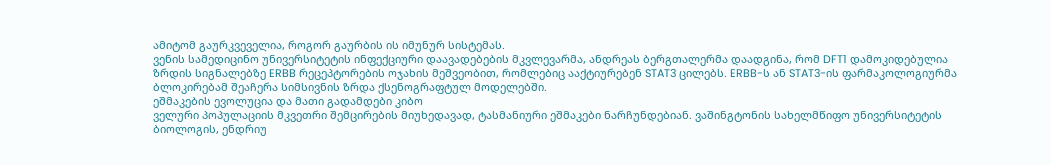ამიტომ გაურკვეველია, როგორ გაურბის ის იმუნურ სისტემას.
ვენის სამედიცინო უნივერსიტეტის ინფექციური დაავადებების მკვლევარმა, ანდრეას ბერგთალერმა დაადგინა, რომ DFT1 დამოკიდებულია ზრდის სიგნალებზე ERBB რეცეპტორების ოჯახის მეშვეობით, რომლებიც ააქტიურებენ STAT3 ცილებს. ERBB-ს ან STAT3-ის ფარმაკოლოგიურმა
ბლოკირებამ შეაჩერა სიმსივნის ზრდა ქსენოგრაფტულ მოდელებში.
ეშმაკების ევოლუცია და მათი გადამდები კიბო
ველური პოპულაციის მკვეთრი შემცირების მიუხედავად, ტასმანიური ეშმაკები ნარჩუნდებიან. ვაშინგტონის სახელმწიფო უნივერსიტეტის ბიოლოგის, ენდრიუ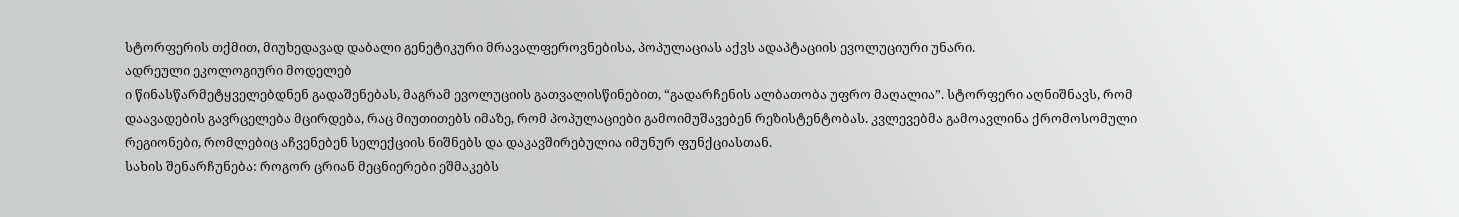სტორფერის თქმით, მიუხედავად დაბალი გენეტიკური მრავალფეროვნებისა, პოპულაციას აქვს ადაპტაციის ევოლუციური უნარი.
ადრეული ეკოლოგიური მოდელებ
ი წინასწარმეტყველებდნენ გადაშენებას, მაგრამ ევოლუციის გათვალისწინებით, “გადარჩენის ალბათობა უფრო მაღალია”. სტორფერი აღნიშნავს, რომ დაავადების გავრცელება მცირდება, რაც მიუთითებს იმაზე, რომ პოპულაციები გამოიმუშავებენ რეზისტენტობას. კვლევებმა გამოავლინა ქრომოსომული რეგიონები, რომლებიც აჩვენებენ სელექციის ნიშნებს და დაკავშირებულია იმუნურ ფუნქციასთან.
სახის შენარჩუნება: როგორ ცრიან მეცნიერები ეშმაკებს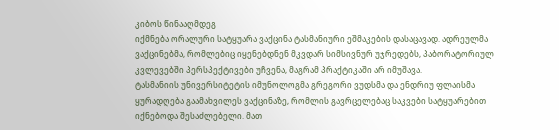კიბოს წინააღმდეგ
იქმნება ორალური სატყუარა ვაქცინა ტასმანიური ეშმაკების დასაცავად. ადრეულმა ვაქცინებმა, რომლებიც იყენებდნენ მკვდარ სიმსივნურ უჯრედებს, პაბორატორიულ კვლევებში პერსპექტივები უჩვენა, მაგრამ პრაქტიკაში არ იმუშავა.
ტასმანიის უნივერსიტეტის იმუნოლოგმა გრეგორი ვუდსმა და ენდრიუ ფლაისმა ყურადღება გაამახვილეს ვაქცინაზე, რომლის გავრცელებაც საკვები სატყუარებით იქნებოდა შესაძლებელი. მათ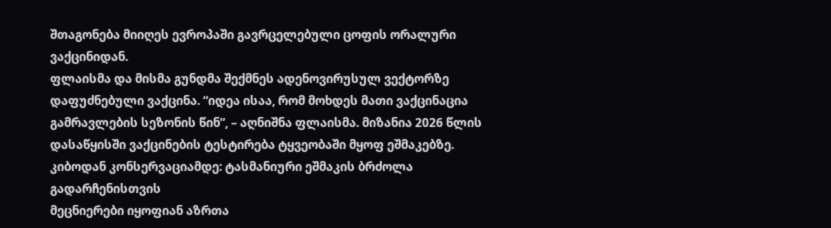შთაგონება მიიღეს ევროპაში გავრცელებული ცოფის ორალური ვაქცინიდან.
ფლაისმა და მისმა გუნდმა შექმნეს ადენოვირუსულ ვექტორზე დაფუძნებული ვაქცინა. “იდეა ისაა, რომ მოხდეს მათი ვაქცინაცია გამრავლების სეზონის წინ”, – აღნიშნა ფლაისმა. მიზანია 2026 წლის დასაწყისში ვაქცინების ტესტირება ტყვეობაში მყოფ ეშმაკებზე.
კიბოდან კონსერვაციამდე: ტასმანიური ეშმაკის ბრძოლა გადარჩენისთვის
მეცნიერები იყოფიან აზრთა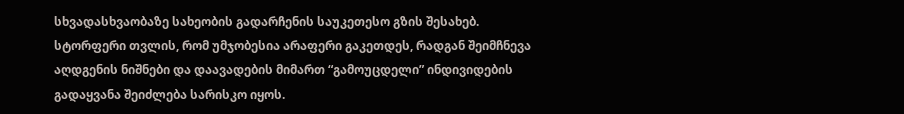სხვადასხვაობაზე სახეობის გადარჩენის საუკეთესო გზის შესახებ. სტორფერი თვლის, რომ უმჯობესია არაფერი გაკეთდეს, რადგან შეიმჩნევა აღდგენის ნიშნები და დაავადების მიმართ “გამოუცდელი” ინდივიდების გადაყვანა შეიძლება სარისკო იყოს.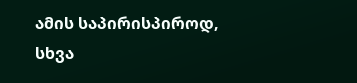ამის საპირისპიროდ, სხვა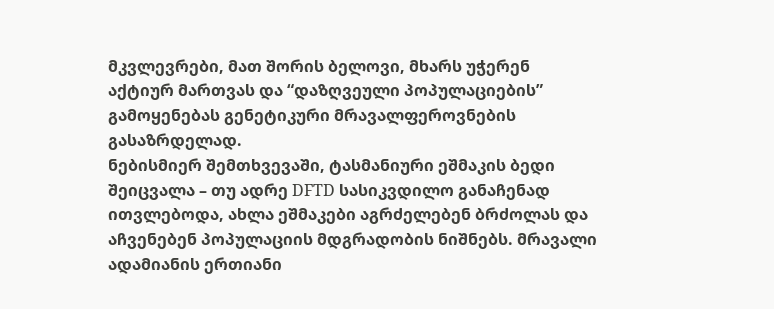მკვლევრები, მათ შორის ბელოვი, მხარს უჭერენ აქტიურ მართვას და “დაზღვეული პოპულაციების” გამოყენებას გენეტიკური მრავალფეროვნების გასაზრდელად.
ნებისმიერ შემთხვევაში, ტასმანიური ეშმაკის ბედი შეიცვალა – თუ ადრე DFTD სასიკვდილო განაჩენად ითვლებოდა, ახლა ეშმაკები აგრძელებენ ბრძოლას და აჩვენებენ პოპულაციის მდგრადობის ნიშნებს. მრავალი ადამიანის ერთიანი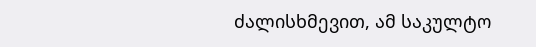ძალისხმევით, ამ საკულტო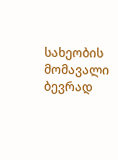სახეობის მომავალი ბევრად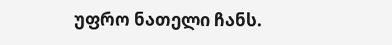უფრო ნათელი ჩანს.